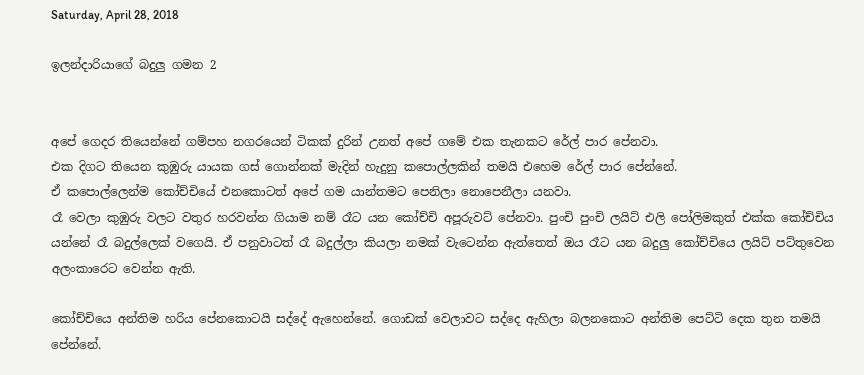Saturday, April 28, 2018

ඉලන්දාරියාගේ බදුලු ගමන 2


අපේ ගෙදර තියෙන්නේ ගම්පහ නගරයෙන් ටිකක් දුරින් උනත් අපේ ගමේ එක තැනකට රේල් පාර පේනවා.
එක දිගට තියෙන කුඹුරු යායක ගස් ගොන්නක් මැදින් හැදුනු කපොල්ලකින් තමයි එහෙම රේල් පාර පේන්නේ.
ඒ කපොල්ලෙන්ම කෝච්චියේ එනකොටත් අපේ ගම යාන්තමට පෙනිලා නොපෙනීලා යනවා.
රෑ වෙලා කුඹුරු වලට වතුර හරවන්න ගියාම නම් රෑට යන කෝච්චි අපූරුවට් පේනවා. පුංචි පුංචි ලයිට් එලි පෝලිමකුත් එක්ක කෝච්චිය යන්නේ රෑ බදුල්ලෙක් වගෙයි. ඒ පනුවාටත් රෑ බදුල්ලා කියලා නමක් වැටෙන්න ඇත්තෙත් ඔය රෑට යන බදුලු කෝච්චියෙ ලයිට් පට්තුවෙන අලංකාරෙට වෙන්න ඇති.

කෝච්චියෙ අන්තිම හරිය පේනකොටයි සද්දේ ඇහෙන්නේ. ගොඩක් වෙලාවට සද්දෙ ඇහිලා බලනකොට අන්තිම පෙට්ටි දෙක තුන තමයි පේන්නේ.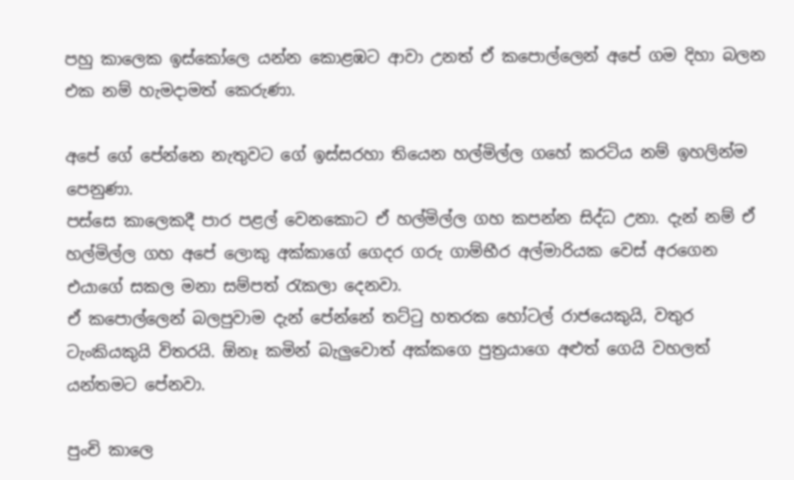පහු කාලෙක ඉස්කෝලෙ යන්න කොළඹට ආවා උනත් ඒ කපොල්ලෙන් අපේ ගම දිහා බලන එක නම් හැමදාමත් කෙරුණා.

අපේ ගේ පේන්නෙ නැතුවට ගේ ඉස්සරහා තියෙන හල්මිල්ල ගහේ කරටිය නම් ඉහලින්ම පෙනුණා.
පස්සෙ කාලෙකදී පාර පළල් වෙනකොට ඒ හල්මිල්ල ගහ කපන්න සිද්ධ උනා. දැන් නම් ඒ හල්මිල්ල ගහ අපේ ලොකු අක්කාගේ ගෙදර ගරු ගාම්භීර අල්මාරියක වෙස් අරගෙන එයාගේ සකල මනා සම්පත් රැකලා දෙනවා.
ඒ කපොල්ලෙන් බලපුවාම දැන් පේන්නේ තට්ටු හතරක හෝටල් රාජයෙකුයි, වතුර ටැංකියකුයි විතරයි. ඕනෑ කමින් බැලුවොත් අක්කගෙ පුත්‍රයාගෙ අළුත් ගෙයි වහලත් යන්තමට පේනවා.

පුංචි කාලෙ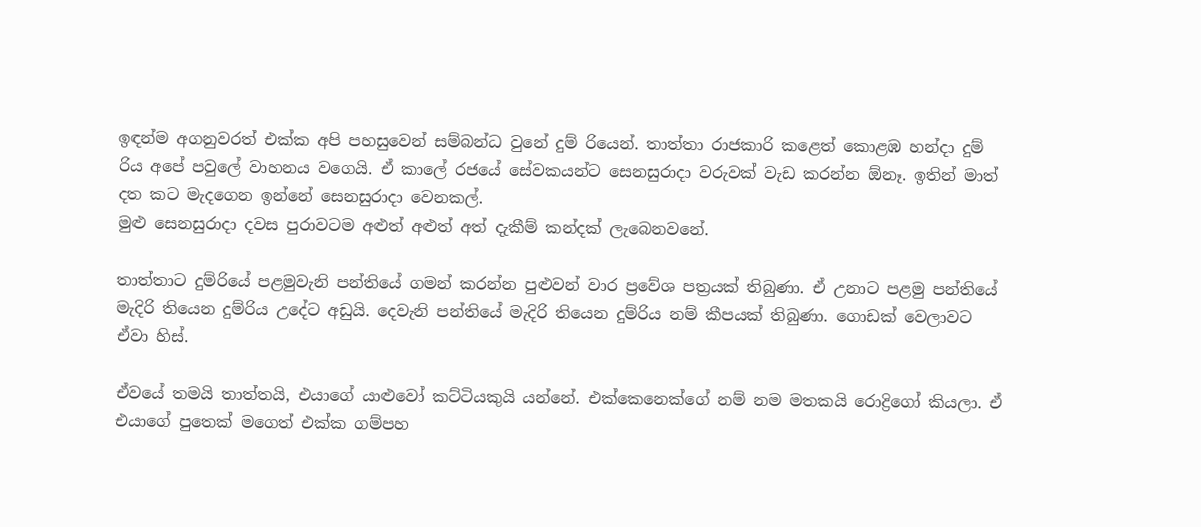ඉඳන්ම අගනුවරත් එක්ක අපි පහසුවෙන් සම්බන්ධ වුනේ දුම් රියෙන්. තාත්තා රාජකාරි කළෙත් කොළඹ හන්දා දුම් රිය අපේ පවුලේ වාහනය වගෙයි. ඒ කාලේ රජයේ සේවකයන්ට සෙනසුරාදා වරුවක් වැඩ කරන්න ඕනෑ. ඉතින් මාත් දත කට මැදගෙන ඉන්නේ සෙනසුරාදා වෙනකල්.
මුළු සෙනසුරාදා දවස පුරාවටම අළුත් අළුත් අත් දැකීම් කන්දක් ලැබෙනවනේ.

තාත්තාට දුම්රියේ පළමුවැනි පන්තියේ ගමන් කරන්න පුළුවන් වාර ප්‍රවේශ පත්‍රයක් තිබුණා. ඒ උනාට පළමු පන්තියේ මැදිරි තියෙන දුම්රිය උදේට අඩුයි. දෙවැනි පන්තියේ මැදිරි තියෙන දුම්රිය නම් කීපයක් තිබුණා. ගොඩක් වෙලාවට ඒවා හිස්.

ඒවයේ තමයි තාත්තයි, එයාගේ යාළුවෝ කට්ටියකුයි යන්නේ. එක්කෙනෙක්ගේ නම් නම මතකයි රොද්‍රිගෝ කියලා. ඒ එයාගේ පුතෙක් මගෙත් එක්ක ගම්පහ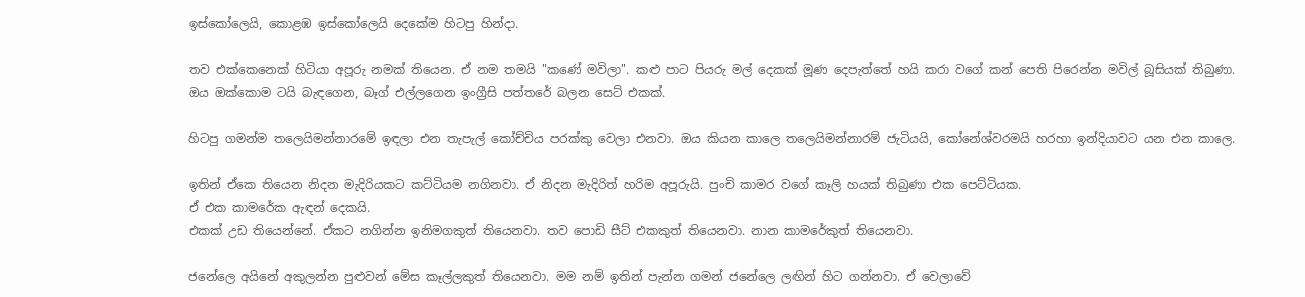ඉස්කෝලෙයි, කොළඹ ඉස්කෝලෙයි දෙකේම හිටපු හින්දා.

තව එක්කෙනෙක් හිටියා අපූරු නමක් තියෙන. ඒ නම තමයි "කණේ මවිලා". කළු පාට පියරු මල් දෙකක් මූණ දෙපැත්තේ හයි කරා වගේ කන් පෙති පිරෙන්න මවිල් බූසියක් තිබුණා.
ඔය ඔක්කොම ටයි බැඳගෙන, බෑග් එල්ලගෙන ඉංග්‍රීසි පත්තරේ බලන සෙට් එකක්.

හිටපු ගමන්ම තලෙයිමන්නාරමේ ඉඳලා එන තැපැල් කෝච්චිය පරක්කු වෙලා එනවා. ඔය කියන කාලෙ තලෙයිමන්නාරම් ජැටියයි, කෝනේශ්වරමයි හරහා ඉන්දියාවට යන එන කාලෙ.

ඉතින් ඒකෙ තියෙන නිදන මැදිරියකට කට්ටියම නගිනවා. ඒ නිදන මැදිරිත් හරිම අපූරුයි. පුංචි කාමර වගේ කෑලි හයක් තිබුණා එක පෙට්ටියක.
ඒ එක කාමරේක ඇඳන් දෙකයි.
එකක් උඩ තියෙන්නේ. ඒකට නගින්න ඉනිමගකුත් තියෙනවා. තව පොඩි සීට් එකකුත් තියෙනවා. නාන කාමරේකුත් තියෙනවා.

ජනේලෙ අයිනේ අකුලන්න පුළුවන් මේස කෑල්ලකුත් තියෙනවා. මම නම් ඉතින් පැන්න ගමන් ජනේලෙ ලඟින් හිට ගන්නවා. ඒ වෙලාවේ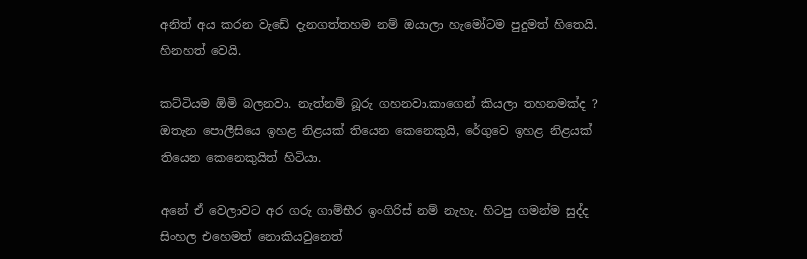අනිත් අය කරන වැඩේ දැනගත්තහම නම් ඔයාලා හැමෝටම පුදුමත් හිතෙයි. හිනහත් වෙයි.

කට්ටියම ඕමි බලනවා. නැත්නම් බූරු ගහනවා.කාගෙන් කියලා තහනමක්ද ? ඔතැන පොලීසියෙ ඉහළ නිළයක් තියෙන කෙනෙකුයි, රේගුවෙ ඉහළ නිළයක් තියෙන කෙනෙකුයිත් හිටියා.

අනේ ඒ වෙලාවට අර ගරු ගාම්භීර ඉංගිරිස් නම් නැහැ. හිටපු ගමන්ම සුද්ද සිංහල එහෙමත් නොකියවුනෙත්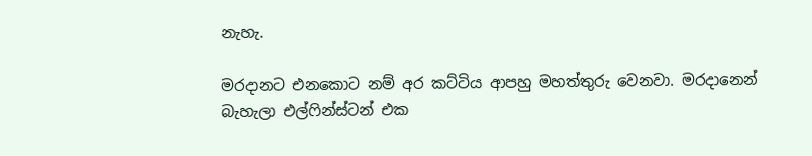නැහැ.

මරදානට එනකොට නම් අර කට්ටිය ආපහු මහත්තුරු වෙනවා. මරදානෙන් බැහැලා එල්ෆින්ස්ටන් එක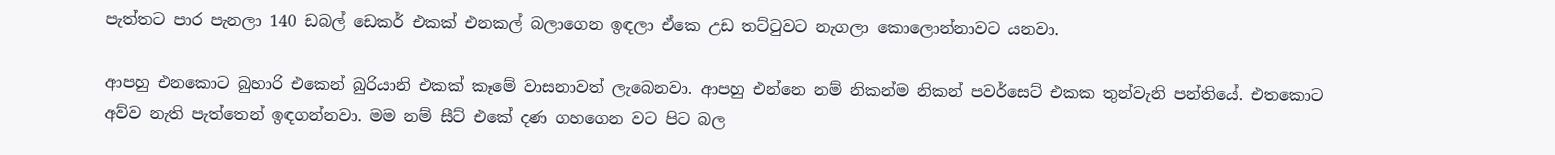පැත්තට පාර පැනලා 140 ඩබල් ඩෙකර් එකක් එනකල් බලාගෙන ඉඳලා ඒකෙ උඩ තට්ටුවට නැගලා කොලොන්නාවට යනවා.

ආපහු එනකොට බුහාරි එකෙන් බුරියානි එකක් කෑමේ වාසනාවත් ලැබෙනවා. ආපහු එන්නෙ නම් නිකන්ම නිකන් පවර්සෙට් එකක තුන්වැනි පන්තියේ. එතකොට අව්ව නැති පැත්තෙන් ඉඳගන්නවා. මම නම් සීට් එකේ දණ ගහගෙන වට පිට බල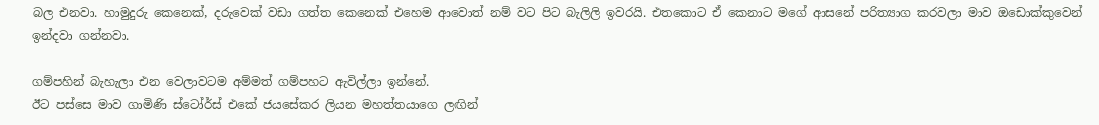බල එනවා. හාමුදුරු කෙනෙක්, දරුවෙක් වඩා ගත්ත කෙනෙක් එහෙම ආවොත් නම් වට පිට බැලිලි ඉවරයි. එතකොට ඒ කෙනාට මගේ ආසනේ පරිත්‍යාග කරවලා මාව ඔඩොක්කුවෙන් ඉන්දවා ගන්නවා.

ගම්පහින් බැහැලා එන වෙලාවටම අම්මත් ගම්පහට ඇවිල්ලා ඉන්නේ.
ඊට පස්සෙ මාව ගාමිණි ස්ටෝර්ස් එකේ ජයසේකර ලියන මහත්තයාගෙ ලඟින්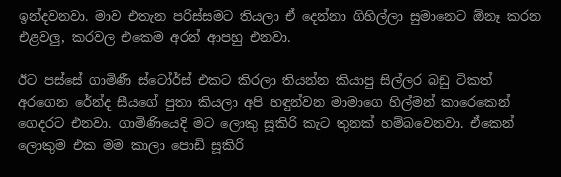ඉන්දවනවා. මාව එතැන පරිස්සමට තියලා ඒ දෙන්නා ගිහිල්ලා සුමානෙට ඕනෑ කරන එළවලු, කරවල එකෙම අරන් ආපහු එනවා.

ඊට පස්සේ ගාමිණී ස්ටෝර්ස් එකට කිරලා තියන්න කියාපු සිල්ලර බඩු ටිකත් අරගෙන රේන්ද සීයගේ පුතා කියලා අපි හඳුන්වන මාමාගෙ හිල්මන් කාරෙකෙන් ගෙදරට එනවා. ගාමිණියෙදි මට ලොකු සූකිරි කැට තුනක් හම්බවෙනවා. ඒකෙන් ලොකුම එක මම කාලා පොඩි සූකිරි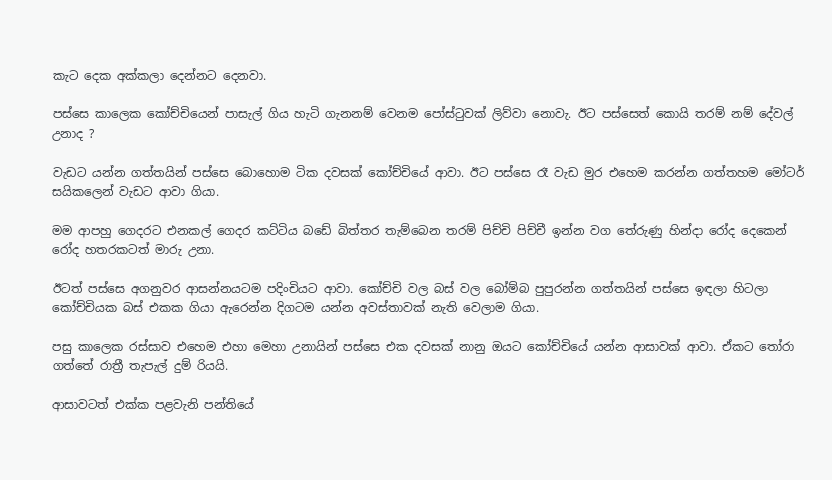කැට දෙක අක්කලා දෙන්නට දෙනවා.

පස්සෙ කාලෙක කෝච්චියෙන් පාසැල් ගිය හැටි ගැනනම් වෙනම පෝස්ටුවක් ලිව්වා නොවැ. ඊට පස්සෙත් කොයි තරම් නම් දේවල් උනාද ?

වැඩට යන්න ගත්තයින් පස්සෙ බොහොම ටික දවසක් කෝච්චියේ ආවා. ඊට පස්සෙ රෑ වැඩ මුර එහෙම කරන්න ගත්තහම මෝටර් සයිකලෙන් වැඩට ආවා ගියා.

මම ආපහු ගෙදරට එනකල් ගෙදර කට්ටිය බඩේ බිත්තර තැම්බෙන තරම් පිච්චි පිච්චී ඉන්න වග තේරුණු හින්දා රෝද දෙකෙන් රෝද හතරකටත් මාරු උනා.

ඊටත් පස්සෙ අගනුවර ආසන්නයටම පදිංචියට ආවා. කෝච්චි වල බස් වල බෝම්බ පුපුරන්න ගත්තයින් පස්සෙ ඉඳලා හිටලා කෝච්චියක බස් එකක ගියා ඇරෙන්න දිගටම යන්න අවස්තාවක් නැති වෙලාම ගියා.

පසු කාලෙක රස්සාව එහෙම එහා මෙහා උනායින් පස්සෙ එක දවසක් නානු ඔයට කෝච්චියේ යන්න ආසාවක් ආවා. ඒකට තෝරා ගත්තේ රාත්‍රී තැපැල් දුම්‍ රියයි.

ආසාවටත් එක්ක පළවැනි පන්තියේ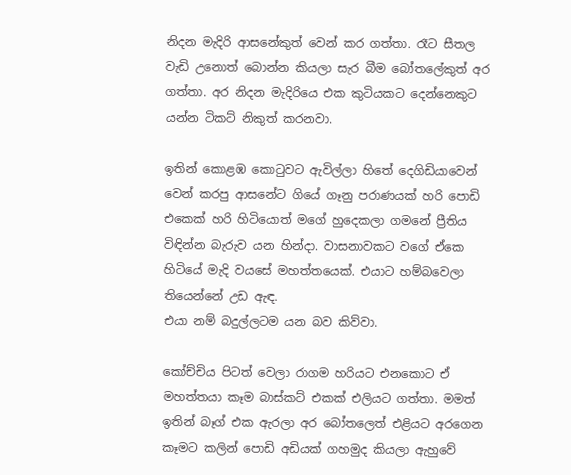නිදන මැදිරි ආසනේකුත් වෙන් කර ගත්තා. රෑට සීතල වැඩි උනොත් බොන්න කියලා සැර බීම බෝතලේකුත් අර ගත්තා. අර නිදන මැදිරියෙ එක කුටියකට දෙන්නෙකුට යන්න ටිකට් නිකුත් කරනවා.

ඉතින් කොළඹ කොටුවට ඇවිල්ලා හිතේ දෙගිඩියාවෙන් වෙන් කරපු ආසනේට ගියේ ගෑනු පරාණයක් හරි පොඩි එකෙක් හරි හිටියොත් මගේ හුදෙකලා ගමනේ ප්‍රීතිය විඳින්න බැරුව යන හින්දා. වාසනාවකට වගේ ඒකෙ හිටියේ මැදි වයසේ මහත්තයෙක්. එයාට හම්බවෙලා තියෙන්නේ උඩ ඇඳ.
එයා නම් බදුල්ලටම යන බව කිව්වා.

කෝච්චිය පිටත් වෙලා රාගම හරියට එනකොට ඒ මහත්තයා කෑම බාස්කට් එකක් එලියට ගත්තා. මමත් ඉතින් බෑග් එක ඇරලා අර බෝතලෙත් එළියට අරගෙන කෑමට කලින් පොඩි අඩියක් ගහමුද කියලා ඇහුවේ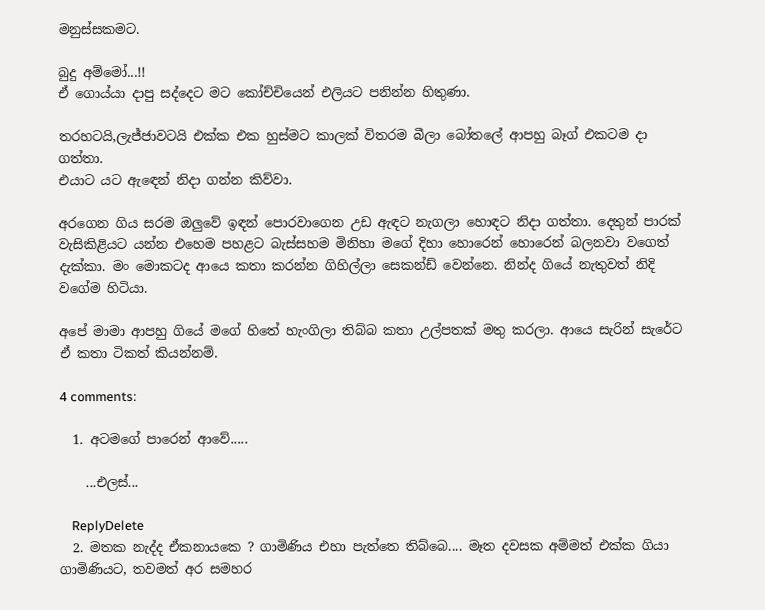මනුස්සකමට.

බුදු අම්මෝ...!!
ඒ ගොය්යා දාපු සද්දෙට මට කෝච්චියෙන් එලියට පනින්න හිතුණා.

තරහටයි,ලැජ්ජාවටයි එක්ක එක හුස්මට කාලක් විතරම බීලා බෝතලේ ආපහු බෑග් එකටම දා ගත්තා.
එයාට යට ඇඳෙන් නිදා ගන්න කිව්වා.

අරගෙන ගිය සරම ඔලුවේ ඉඳන් පොරවාගෙන උඩ ඇඳට නැගලා හොඳට නිදා ගත්තා. දෙතුන් පාරක් වැසිකිළියට යන්න එහෙම පහළට බැස්සහම මිනිහා මගේ දිහා හොරෙන් හොරෙන් බලනවා වගෙත් දැක්කා. මං මොකටද ආයෙ කතා කරන්න ගිහිල්ලා සෙකන්ඩ් වෙන්නෙ. නින්ද ගියේ නැතුවත් නිදි වගේම හිටියා.

අපේ මාමා ආපහු ගියේ මගේ හිතේ හැංගිලා තිබ්බ කතා උල්පතක් මතු කරලා. ආයෙ සැරින් සැරේට ඒ කතා ටිකත් කියන්නම්.

4 comments:

  1. අටමගේ පාරෙන් ආවේ.....

    ...එලස්...

    ReplyDelete
  2. මතක නැද්ද ඒකනායකෙ ? ගාමිණිය එහා පැත්තෙ තිබ්බෙ.... මෑත දවසක අම්මත් එක්ක ගියා ගාමිණියට, තවමත් අර සමහර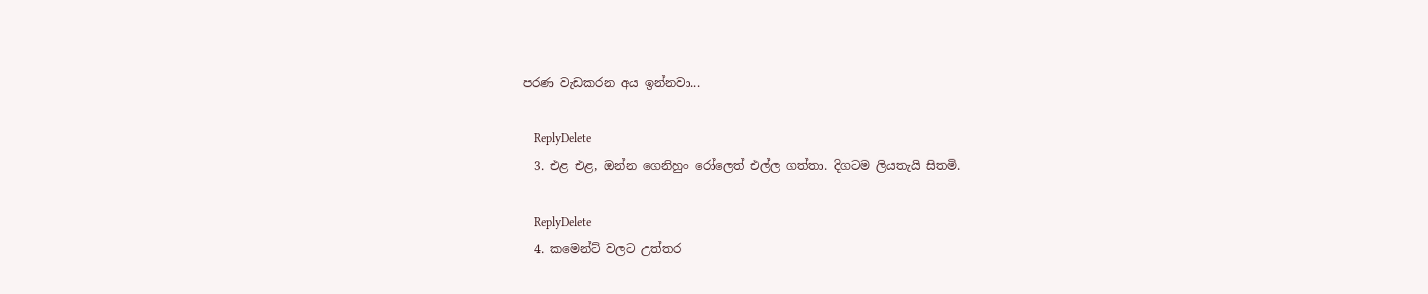පරණ වැඩකරන අය ඉන්නවා...

    ReplyDelete
  3. එළ එළ, ඔන්න ගෙනිහුං රෝලෙත් එල්ල ගත්තා. දිගටම ලියතැයි සිතමි.

    ReplyDelete
  4. කමෙන්ට් වලට උත්තර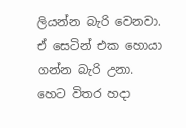ලියන්න බැරි වෙනවා. ඒ සෙටින් එක හොයා ගන්න බැරි උනා. හෙට විතර හදා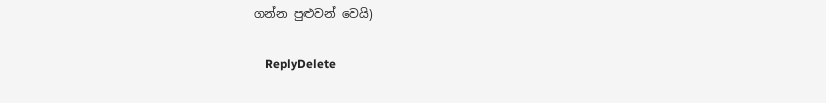ගන්න පුළුවන් වෙයි)

    ReplyDelete